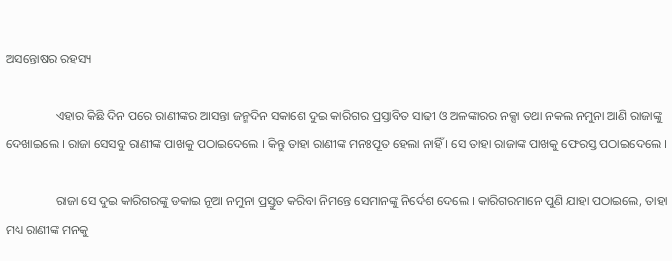ଅସନ୍ତୋଷର ରହସ୍ୟ

                ଏହାର କିଛି ଦିନ ପରେ ରାଣୀଙ୍କର ଆସନ୍ତା ଜନ୍ମଦିନ ସକାଶେ ଦୁଇ କାରିଗର ପ୍ରସ୍ତାବିତ ସାଢୀ ଓ ଅଳଙ୍କାରର ନକ୍ସା ତଥା ନକଲ ନମୁନା ଆଣି ରାଜାଙ୍କୁ ଦେଖାଇଲେ । ରାଜା ସେସବୁ ରାଣୀଙ୍କ ପାଖକୁ ପଠାଇଦେଲେ । କିନ୍ତୁ ତାହା ରାଣୀଙ୍କ ମନଃପୂତ ହେଲା ନାହିଁ । ସେ ତାହା ରାଜାଙ୍କ ପାଖକୁ ଫେରସ୍ତ ପଠାଇଦେଲେ ।

                ରାଜା ସେ ଦୁଇ କାରିଗରଙ୍କୁ ଡକାଇ ନୂଆ ନମୁନା ପ୍ରସ୍ତୁତ କରିବା ନିମନ୍ତେ ସେମାନଙ୍କୁ ନିର୍ଦେଶ ଦେଲେ । କାରିଗରମାନେ ପୁଣି ଯାହା ପଠାଇଲେ, ତାହା ମଧ୍ୟ ରାଣୀଙ୍କ ମନକୁ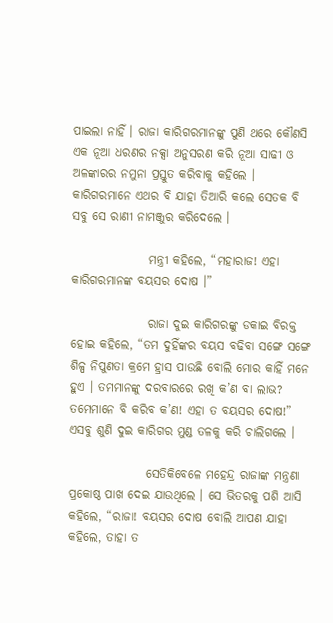ପାଇଲା ନାହିଁ । ରାଜା କାରିଗରମାନଙ୍କୁ ପୁଣି ଥରେ କୌଣସି ଏକ ନୂଆ ଧରଣର ନକ୍ସା ଅନୁସରଣ କରି ନୂଆ ସାଢୀ ଓ ଅଳଙ୍କାରର ନମୁନା ପ୍ରସ୍ତୁତ କରିବାକୁ କହିଲେ । କାରିଗରମାନେ ଏଥର ବି ଯାହା ତିଆରି କଲେ ସେତକ ବି ସବୁ ସେ ରାଣୀ ନାମଞ୍ଜୁର କରିଦେଲେ ।

                ମନ୍ତ୍ରୀ କହିଲେ, “ମହାରାଜ! ଏହା କାରିଗରମାନଙ୍କ ବୟସର ଦୋଷ ।”

                ରାଜା ଦୁଇ କାରିଗରଙ୍କୁ ଡକାଇ ବିରକ୍ତ ହୋଇ କହିଲେ, “ତମ ଦୁହିଁଙ୍କର ବୟସ ବଢିବା ସଙ୍ଗେ ସଙ୍ଗେ ଶିଳ୍ପ ନିପୁଣତା କ୍ରମେ ହ୍ରାସ ପାଉଛି ବୋଲି ମୋର କାହିଁ ମନେ ହୁଏ । ତମମାନଙ୍କୁ ଦରବାରରେ ରଖି କ’ଣ ବା ଲାଭ? ତମେମାନେ ବି କରିବ କ’ଣ! ଏହା ତ ବୟସର ଦୋଷ!” ଏସବୁ ଶୁଣି ଦୁଇ କାରିଗର ମୁଣ୍ଡ ତଳକୁ କରି ଚାଲିଗଲେ ।

                ସେତିକିବେଳେ ମହେନ୍ଦ୍ର ରାଜାଙ୍କ ମନ୍ତ୍ରଣା ପ୍ରକୋଷ୍ଠ ପାଖ ଦେଇ ଯାଉଥିଲେ । ସେ ଭିତରକୁ ପଶି ଆସି କହିଲେ, “ରାଜା! ବୟସର ଦୋଷ ବୋଲି ଆପଣ ଯାହା କହିଲେ, ତାହା ତ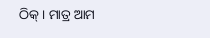ଠିକ୍ । ମାତ୍ର ଆମ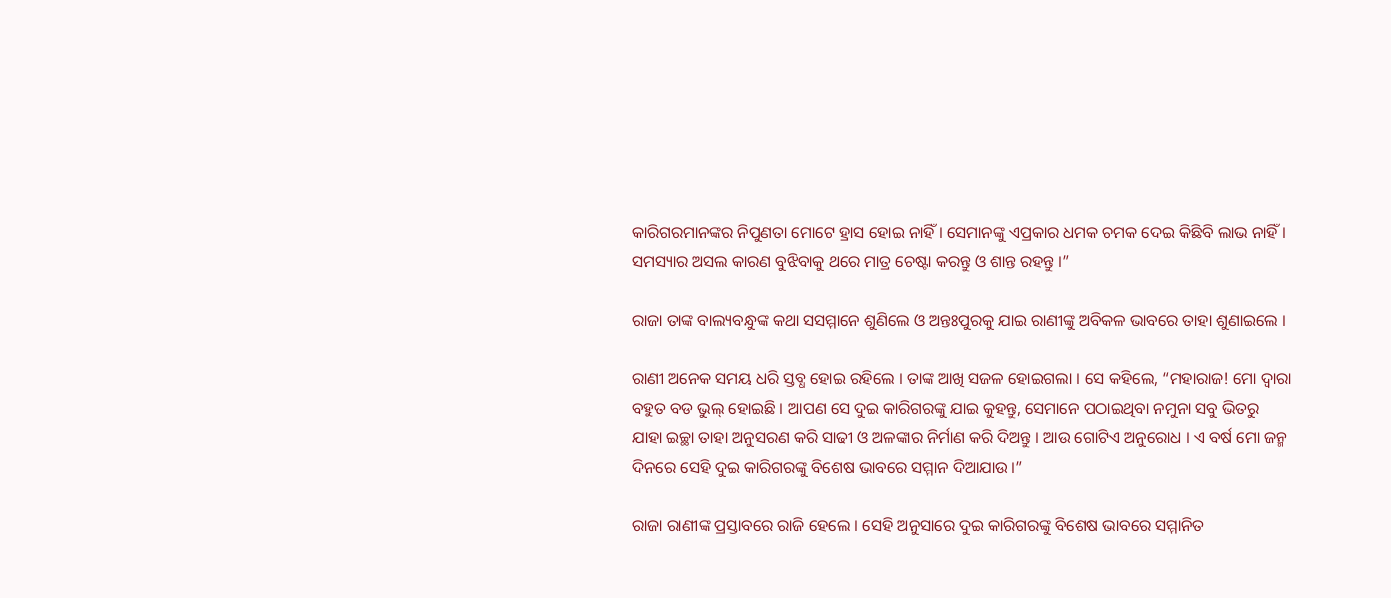କାରିଗରମାନଙ୍କର ନିପୁଣତା ମୋଟେ ହ୍ରାସ ହୋଇ ନାହିଁ । ସେମାନଙ୍କୁ ଏପ୍ରକାର ଧମକ ଚମକ ଦେଇ କିଛିବି ଲାଭ ନାହିଁ । ସମସ୍ୟାର ଅସଲ କାରଣ ବୁଝିବାକୁ ଥରେ ମାତ୍ର ଚେଷ୍ଟା କରନ୍ତୁ ଓ ଶାନ୍ତ ରହନ୍ତୁ ।”

ରାଜା ତାଙ୍କ ବାଲ୍ୟବନ୍ଧୁଙ୍କ କଥା ସସମ୍ମାନେ ଶୁଣିଲେ ଓ ଅନ୍ତଃପୁରକୁ ଯାଇ ରାଣୀଙ୍କୁ ଅବିକଳ ଭାବରେ ତାହା ଶୁଣାଇଲେ ।

ରାଣୀ ଅନେକ ସମୟ ଧରି ସ୍ତବ୍ଧ ହୋଇ ରହିଲେ । ତାଙ୍କ ଆଖି ସଜଳ ହୋଇଗଲା । ସେ କହିଲେ, “ମହାରାଜ! ମୋ ଦ୍ୱାରା ବହୁତ ବଡ ଭୁଲ୍ ହୋଇଛି । ଆପଣ ସେ ଦୁଇ କାରିଗରଙ୍କୁ ଯାଇ କୁହନ୍ତୁ, ସେମାନେ ପଠାଇଥିବା ନମୁନା ସବୁ ଭିତରୁ ଯାହା ଇଚ୍ଛା ତାହା ଅନୁସରଣ କରି ସାଢୀ ଓ ଅଳଙ୍କାର ନିର୍ମାଣ କରି ଦିଅନ୍ତୁ । ଆଉ ଗୋଟିଏ ଅନୁରୋଧ । ଏ ବର୍ଷ ମୋ ଜନ୍ମ ଦିନରେ ସେହି ଦୁଇ କାରିଗରଙ୍କୁ ବିଶେଷ ଭାବରେ ସମ୍ମାନ ଦିଆଯାଉ ।”

ରାଜା ରାଣୀଙ୍କ ପ୍ରସ୍ତାବରେ ରାଜି ହେଲେ । ସେହି ଅନୁସାରେ ଦୁଇ କାରିଗରଙ୍କୁ ବିଶେଷ ଭାବରେ ସମ୍ମାନିତ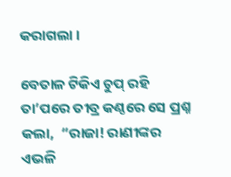କରାଗଲା ।

ବେତାଳ ଟିକିଏ ଚୁପ୍ ରହି ତା’ପରେ ତୀବ୍ର କଣ୍ଠରେ ସେ ପ୍ରଶ୍ନ କଲା,  “ରାଜା! ରାଣୀଙ୍କର ଏଭଳି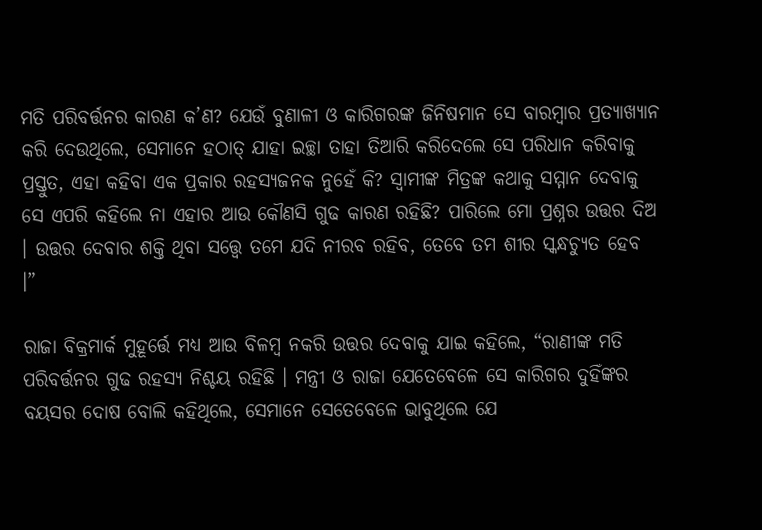ମତି ପରିବର୍ତ୍ତନର କାରଣ କ’ଣ? ଯେଉଁ ବୁଣାଳୀ ଓ କାରିଗରଙ୍କ ଜିନିଷମାନ ସେ ବାରମ୍ବାର ପ୍ରତ୍ୟାଖ୍ୟାନ କରି ଦେଉଥିଲେ, ସେମାନେ ହଠାତ୍ ଯାହା ଇଚ୍ଛା ତାହା ତିଆରି କରିଦେଲେ ସେ ପରିଧାନ କରିବାକୁ ପ୍ରସ୍ତୁତ, ଏହା କହିବା ଏକ ପ୍ରକାର ରହସ୍ୟଜନକ ନୁହେଁ କି? ସ୍ୱାମୀଙ୍କ ମିତ୍ରଙ୍କ କଥାକୁ ସମ୍ମାନ ଦେବାକୁ ସେ ଏପରି କହିଲେ ନା ଏହାର ଆଉ କୌଣସି ଗୁଢ କାରଣ ରହିଛି? ପାରିଲେ ମୋ ପ୍ରଶ୍ନର ଉତ୍ତର ଦିଅ । ଉତ୍ତର ଦେବାର ଶକ୍ତି ଥିବା ସତ୍ତ୍ୱେ ତମେ ଯଦି ନୀରବ ରହିବ, ତେବେ ତମ ଶୀର ସ୍କନ୍ଧଚ୍ୟୁତ ହେବ ।”

ରାଜା ବିକ୍ରମାର୍କ ମୁହୂର୍ତ୍ତେ ମଧ୍ୟ ଆଉ ବିଳମ୍ବ ନକରି ଉତ୍ତର ଦେବାକୁ ଯାଇ କହିଲେ, “ରାଣୀଙ୍କ ମତି ପରିବର୍ତ୍ତନର ଗୁଢ ରହସ୍ୟ ନିଶ୍ଚୟ ରହିଛି । ମନ୍ତ୍ରୀ ଓ ରାଜା ଯେତେବେଳେ ସେ କାରିଗର ଦୁହିଁଙ୍କର ବୟସର ଦୋଷ ବୋଲି କହିଥିଲେ, ସେମାନେ ସେତେବେଳେ ଭାବୁଥିଲେ ଯେ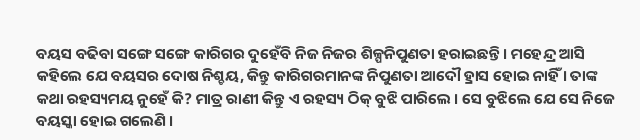ବୟସ ବଢିବା ସଙ୍ଗେ ସଙ୍ଗେ କାରିଗର ଦୁହେଁବି ନିଜ ନିଜର ଶିଳ୍ପନିପୁଣତା ହରାଇଛନ୍ତି । ମହେନ୍ଦ୍ର ଆସି କହିଲେ ଯେ ବୟସର ଦୋଷ ନିଶ୍ଚୟ, କିନ୍ତୁ କାରିଗରମାନଙ୍କ ନିପୁଣତା ଆଦୌ ହ୍ରାସ ହୋଇ ନାହିଁ । ତାଙ୍କ କଥା ରହସ୍ୟମୟ ନୁହେଁ କି? ମାତ୍ର ରାଣୀ କିନ୍ତୁ ଏ ରହସ୍ୟ ଠିକ୍ ବୁଝି ପାରିଲେ । ସେ ବୁଝିଲେ ଯେ ସେ ନିଜେ ବୟସ୍କା ହୋଇ ଗଲେଣି ।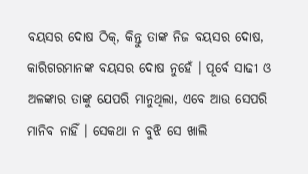ବୟସର ଦୋଷ ଠିକ୍, କିନ୍ତୁ ତାଙ୍କ ନିଜ ବୟସର ଦୋଷ, କାରିଗରମାନଙ୍କ ବୟସର ଦୋଷ ନୁହେଁ । ପୂର୍ବେ ସାଢୀ ଓ ଅଳଙ୍କାର ତାଙ୍କୁ ଯେପରି ମାନୁଥିଲା, ଏବେ ଆଉ ସେପରି ମାନିବ ନାହିଁ । ସେକଥା ନ ବୁଝି ସେ ଖାଲି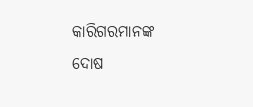କାରିଗରମାନଙ୍କ ଦୋଷ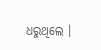ଧରୁଥିଲେ ।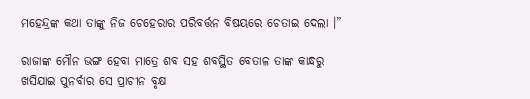ମହେନ୍ଦ୍ରଙ୍କ କଥା ତାଙ୍କୁ ନିଜ ଚେହେରାର ପରିବର୍ତ୍ତନ ବିଷୟରେ ଚେତାଇ ଦେଲା ।”

ରାଜାଙ୍କ ମୌନ ଭଙ୍ଗ ହେବା ମାତ୍ରେ ଶବ ସହ ଶବସ୍ଥିତ ବେତାଳ ତାଙ୍କ କାନ୍ଧରୁ ଖସିଯାଇ ପୁନର୍ବାର ସେ ପ୍ରାଚୀନ ବୃକ୍ଷ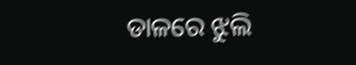ଡାଳରେ ଝୁଲି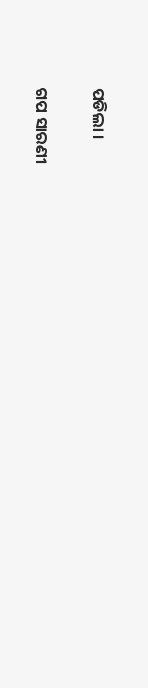ପଡିଲା ।


ଗପ ସାରଣୀ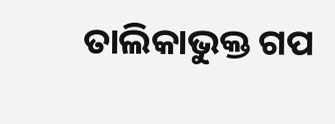ତାଲିକାଭୁକ୍ତ ଗପ